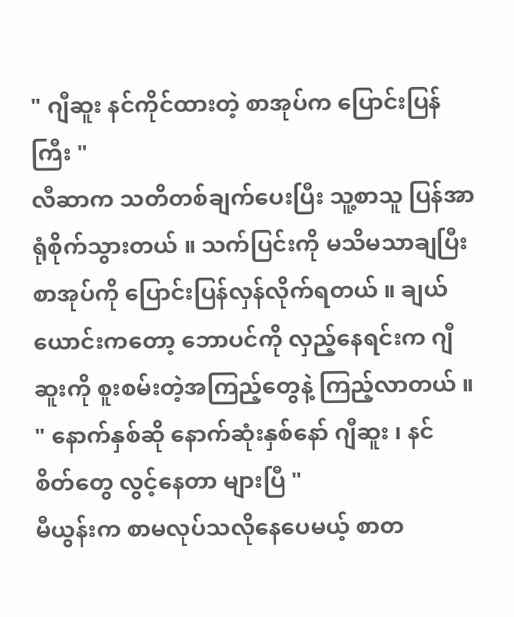" ဂျီဆူး နင်ကိုင်ထားတဲ့ စာအုပ်က ပြောင်းပြန်ကြီး "
လီဆာက သတိတစ်ချက်ပေးပြီး သူ့စာသူ ပြန်အာရုံစိုက်သွားတယ် ။ သက်ပြင်းကို မသိမသာချပြီး စာအုပ်ကို ပြောင်းပြန်လှန်လိုက်ရတယ် ။ ချယ်ယောင်းကတော့ ဘောပင်ကို လှည့်နေရင်းက ဂျီဆူးကို စူးစမ်းတဲ့အကြည့်တွေနဲ့ ကြည့်လာတယ် ။
" နောက်နှစ်ဆို နောက်ဆုံးနှစ်နော် ဂျီဆူး ၊ နင် စိတ်တွေ လွင့်နေတာ များပြီ "
မီယွန်းက စာမလုပ်သလိုနေပေမယ့် စာတ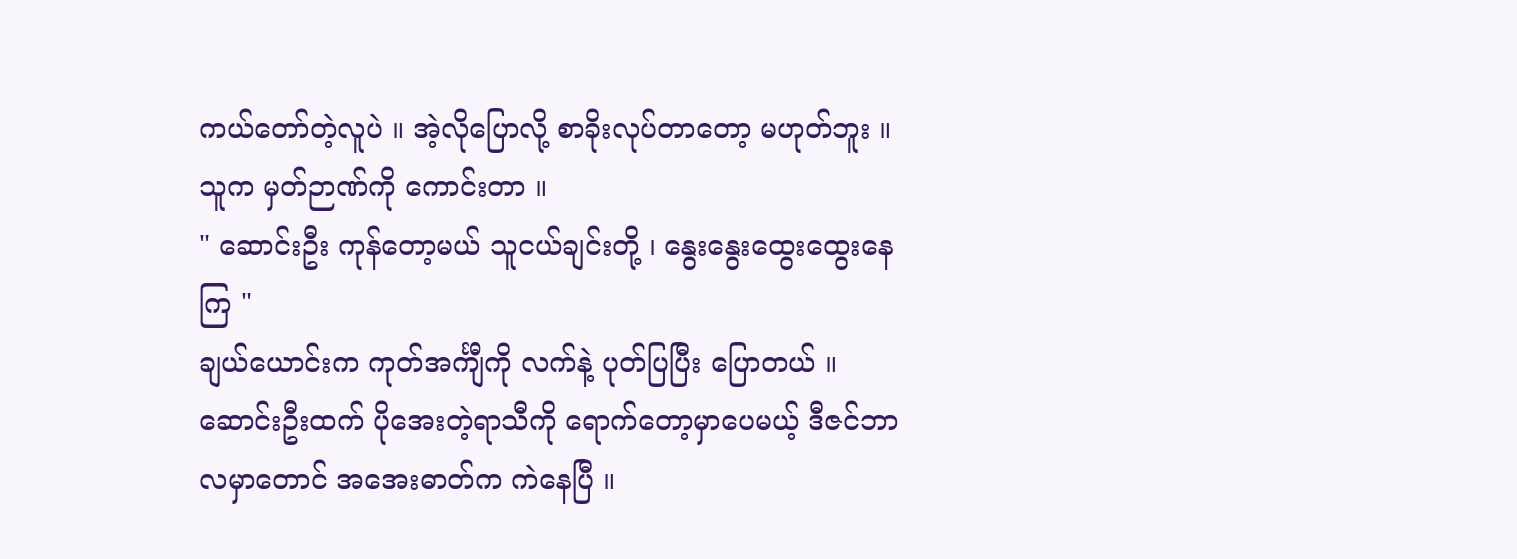ကယ်တော်တဲ့လူပဲ ။ အဲ့လိုပြောလို့ စာခိုးလုပ်တာတော့ မဟုတ်ဘူး ။ သူက မှတ်ဉာဏ်ကို ကောင်းတာ ။
" ဆောင်းဦး ကုန်တော့မယ် သူငယ်ချင်းတို့ ၊ နွေးနွေးထွေးထွေးနေကြ "
ချယ်ယောင်းက ကုတ်အင်္ကျီကို လက်နဲ့ ပုတ်ပြပြီး ပြောတယ် ။ ဆောင်းဦးထက် ပိုအေးတဲ့ရာသီကို ရောက်တော့မှာပေမယ့် ဒီဇင်ဘာလမှာတောင် အအေးဓာတ်က ကဲနေပြီ ။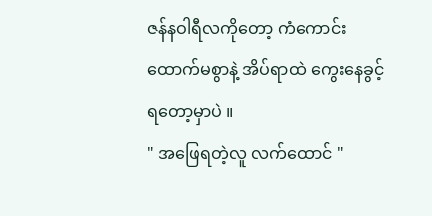ဇန်နဝါရီလကိုတော့ ကံကောင်းထောက်မစွာနဲ့ အိပ်ရာထဲ ကွေးနေခွင့်ရတော့မှာပဲ ။
" အဖြေရတဲ့လူ လက်ထောင် "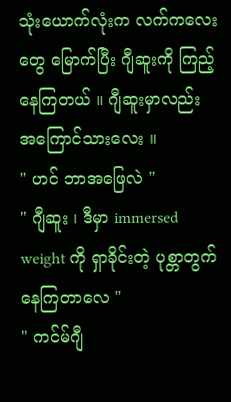သုံးယောက်လုံးက လက်ကလေးတွေ မြောက်ပြီး ဂျီဆူးကို ကြည့်နေကြတယ် ။ ဂျီဆူးမှာလည်း အကြောင်သားလေး ။
" ဟင် ဘာအဖြေလဲ "
" ဂျီဆူး ၊ ဒီမှာ immersed weight ကို ရှာခိုင်းတဲ့ ပုစ္တာတွက်နေကြတာလေ "
" ကင်မ်ဂျီ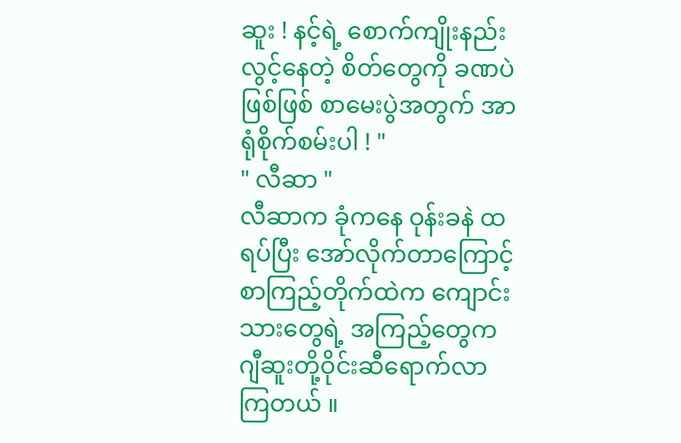ဆူး ! နင့်ရဲ့ စောက်ကျိုးနည်း လွင့်နေတဲ့ စိတ်တွေကို ခဏပဲဖြစ်ဖြစ် စာမေးပွဲအတွက် အာရုံစိုက်စမ်းပါ ! "
" လီဆာ "
လီဆာက ခုံကနေ ဝုန်းခနဲ ထရပ်ပြီး အော်လိုက်တာကြောင့် စာကြည့်တိုက်ထဲက ကျောင်းသားတွေရဲ့ အကြည့်တွေက ဂျီဆူးတို့ဝိုင်းဆီရောက်လာကြတယ် ။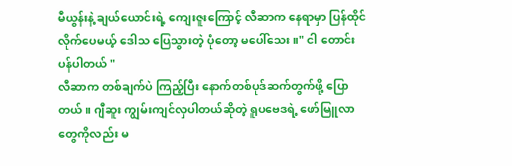မီယွန်းနဲ့ ချယ်ယောင်းရဲ့ ကျေးဇူးကြောင့် လီဆာက နေရာမှာ ပြန်ထိုင်လိုက်ပေမယ့် ဒေါသ ပြေသွားတဲ့ ပုံတော့ မပေါ်သေး ။" ငါ တောင်းပန်ပါတယ် "
လီဆာက တစ်ချက်ပဲ ကြည့်ပြီး နောက်တစ်ပုဒ်ဆက်တွက်ဖို့ ပြောတယ် ။ ဂျီဆူး ကျွမ်းကျင်လှပါတယ်ဆိုတဲ့ ရူပဗေဒရဲ့ ဖော်မြူလာတွေကိုလည်း မ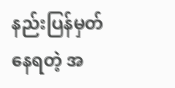နည်းပြန်မှတ်နေရတဲ့ အ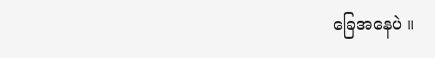ခြေအနေပဲ ။